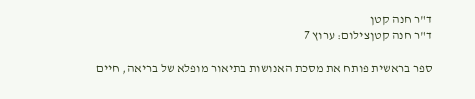ד"ר חנה קטן
ד"ר חנה קטןצילום: ערוץ 7

ספר בראשית פותח את מסכת האנושות בתיאור מופלא של בריאה, חיים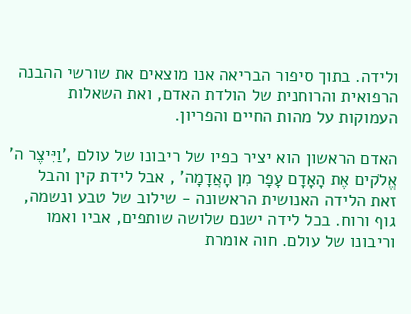ולידה. בתוך סיפור הבריאה אנו מוצאים את שורשי ההבנה הרפואית והרוחנית של הולדת האדם, ואת השאלות העמוקות על מהות החיים והפריון.

האדם הראשון הוא יציר כפיו של ריבונו של עולם ,'וַיִּיצֶר ה' אֱלֹקים אֶת הָאָדָם עָפָר מִן הָאֲדָמָה' , אבל לידת קין והבל זאת הלידה האנושית הראשונה - שילוב של טבע ונשמה, גוף ורוח. בכל לידה ישנם שלושה שותפים, אביו ואמו וריבונו של עולם. חוה אומרת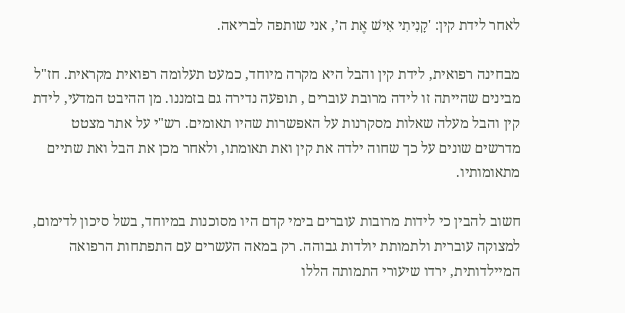לאחר לידת קין: 'קָנִיתִי אִישׁ אֶת ה’, אני שותפה לבריאה.

מבחינה רפואית, לידת קין והבל היא מקרה מיוחד, כמעט תעלומה רפואית מקראית. חז"ל מבינים שהייתה זו לידה מרובת עוברים , תופעה נדירה גם בזמננו. מן ההיבט המדעי, לידת קין והבל מעלה שאלות מסקרנות על האפשרות שהיו תאומים. רש"י על אתר מצטט מדרשים שונים על כך שחוה ילדה את קין ואת תאומתו, ולאחר מכן את הבל ואת שתיים מתאומותיו.

חשוב להבין כי לידות מרובות עוברים בימי קדם היו מסוכנות במיוחד, בשל סיכון לדימום, למצוקה עוברית ולתמותת יולדות גבוהה. רק במאה העשרים עם התפתחות הרפואה המיילדותית, ירדו שיעורי התמותה הללו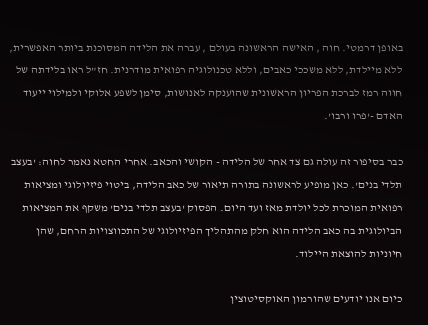באופן דרמטי. חוה , האישה הראשונה בעולם , עברה את הלידה המסוכנת ביותר האפשרית, ללא מיילדת, ללא משככי כאבים, וללא טכנולוגיה רפואית מודרנית. חז"ל ראו בלידתה של חווה רמז לברכת הפריון הראשונית שהוענקה לאנושות, סימן לשפע אלוקי ולמילוי ייעוד האדם -'פרו ורבו'.

כבר בסיפור זה עולה גם צד אחר של הלידה - הקושי והכאב. אחרי החטא נאמר לחוה: 'בעצב תלדי בנים'. כאן מופיע לראשונה בתורה תיאור של כאב הלידה, ביטוי פיזיולוגי ומציאות רפואית המוכרת לכל יולדת מאז ועד היום. הפסוק 'בעצב תלדי בנים' משקף את המציאות הביולוגית בה כאב הלידה הוא חלק מהתהליך הפיזיולוגי של התכווצויות הרחם, שהן חיוניות להוצאת היילוד.

כיום אנו יודעים שהורמון האוקסיטוצין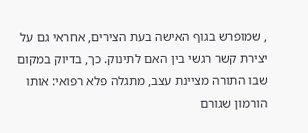, שמופרש בגוף האישה בעת הצירים, אחראי גם על יצירת קשר רגשי בין האם לתינוק. כך, בדיוק במקום שבו התורה מציינת עצב, מתגלה פלא רפואי: אותו הורמון שגורם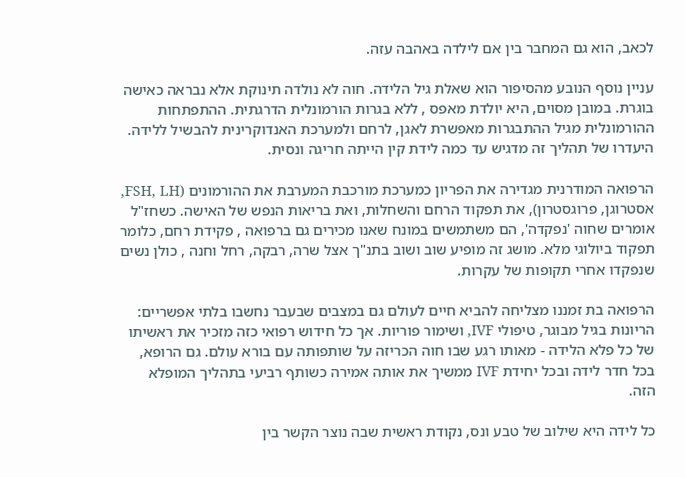לכאב, הוא גם המחבר בין אם לילדה באהבה עזה.

עניין נוסף הנובע מהסיפור הוא שאלת גיל הלידה. חוה לא נולדה תינוקת אלא נבראה כאישה בוגרת. במובן מסוים, היא יולדת מאפס , ללא בגרות הורמונלית הדרגתית. ההתפתחות ההורמונלית מגיל ההתבגרות מאפשרת לאגן, לרחם ולמערכת האנדוקרינית להבשיל ללידה. היעדרו של תהליך זה מדגיש עד כמה לידת קין הייתה חריגה ונסית.

הרפואה המודרנית מגדירה את הפריון כמערכת מורכבת המערבת את ההורמונים (FSH, LH, אסטרוגן, פרוגסטרון), את תפקוד הרחם והשחלות, ואת בריאות הנפש של האישה. כשחז"ל אומרים שחוה 'נפקדה', הם משתמשים במונח שאנו מכירים גם ברפואה , פקידת רחם, כלומר תפקוד ביולוגי מלא. מושג זה מופיע שוב ושוב בתנ"ך אצל שרה, רבקה, רחל וחנה , כולן נשים שנפקדו אחרי תקופות של עקרות.

הרפואה בת זמננו מצליחה להביא חיים לעולם גם במצבים שבעבר נחשבו בלתי אפשריים: הריונות בגיל מבוגר, טיפולי IVF, ושימור פוריות. אך כל חידוש רפואי כזה מזכיר את ראשיתו של כל פלא הלידה - מאותו רגע שבו חוה הכריזה על שותפותה עם בורא עולם. גם הרופא, בכל חדר לידה ובכל יחידת IVF ממשיך את אותה אמירה כשותף רביעי בתהליך המופלא הזה.

כל לידה היא שילוב של טבע ונס, נקודת ראשית שבה נוצר הקשר בין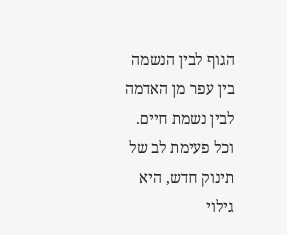הגוף לבין הנשמה בין עפר מן האדמה לבין נשמת חיים. וכל פעימת לב של תינוק חדש, היא גילוי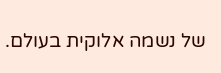של נשמה אלוקית בעולם.